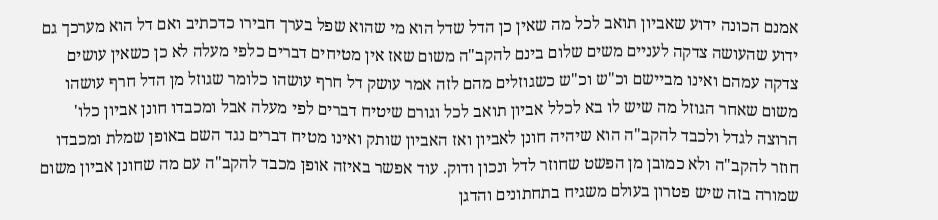אמנם הכונה ידוע שאביון תואב לכל מה שאין כן הדל שדל הוא מי שהוא שפל בערך חבירו כדכתיב ואם דל הוא מערכך גם ידוע שהעושה צדקה לעניים משים שלום בינם להקב"ה משום שאז אין מטיחים דברים כלפי מעלה לא כן כשאין עושים צדקה עמהם ואינו מביישם וכ"ש וכ"ש כשגוזלים מהם לזה אמר עושק דל חרף עושהו כלומר שגוזל מן הדל חרף עושהו משום שאחר הגוזל מה שיש לו בא לכלל אביון תואב לכל וגורם שיטיח דברים לפי מעלה אבל ומכבדו חונן אביון כלו' הרוצה לגדל ולכבד להקב"ה הוא שיהיה חונן לאביון ואז האביון שותק ואינו מטיח דברים נגד השם באופן שמלת ומכבדו חוזר להקב"ה ולא כמובן מן הפשט שחוזר לדל ונכון ודוק. עוד אפשר באיזה אופן מכבד להקב"ה עם מה שחונן אביון משום שמורה בזה שיש פטרון בעולם משגיח בתחתונים והדגן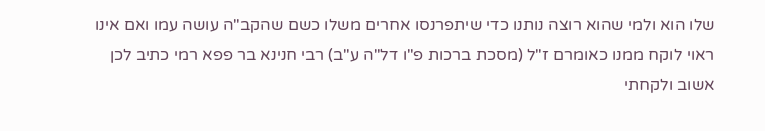שלו הוא ולמי שהוא רוצה נותנו כדי שיתפרנסו אחרים משלו כשם שהקב"ה עושה עמו ואם אינו ראוי לוקח ממנו כאומרם ז"ל (מסכת ברכות פ"ו דל"ה ע"ב) רבי חנינא בר פפא רמי כתיב לכן אשוב ולקחתי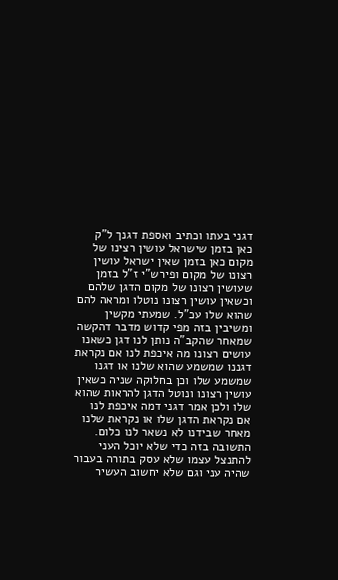דגני בעתו וכתיב ואספת דגנך ל"ק כאן בזמן שישראל עושין רצינו של מקום כאן בזמן שאין ישראל עושין רצונו של מקום ופירש"י ז"ל בזמן שעושין רצונו של מקום הדגן שלהם וכשאין עושין רצונו נוטלו ומראה להם שהוא שלו עכ"ל. שמעתי מקשין ומשיבין בזה מפי קדוש מדבר דהקשה שמאחר שהקב"ה נותן לנו דגן כשאנו עושים רצונו מה איכפת לנו אם נקראת דגננו שמשמע שהוא שלנו או דגנו שמשמע שלו וכן בחלוקה שניה כשאין עושין רצונו ונוטל הדגן להראות שהוא שלו ולכן אמר דגני דמה איכפת לנו אם נקראת הדגן שלו או נקראת שלנו מאחר שבידנו לא נשאר לנו כלום. התשובה בזה כדי שלא יוכל העני להתנצל עצמו שלא עסק בתורה בעבור שהיה עני וגם שלא יחשוב העשיר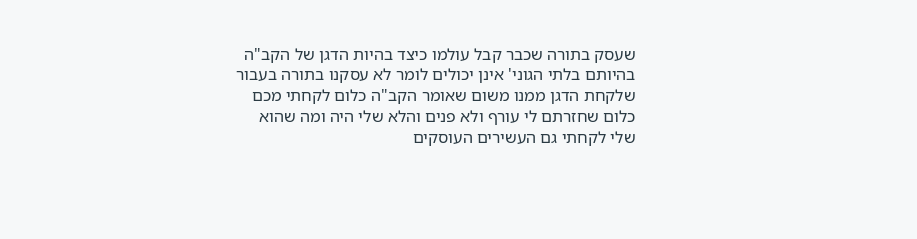שעסק בתורה שכבר קבל עולמו כיצד בהיות הדגן של הקב"ה בהיותם בלתי הגוני' אינן יכולים לומר לא עסקנו בתורה בעבור שלקחת הדגן ממנו משום שאומר הקב"ה כלום לקחתי מכם כלום שחזרתם לי עורף ולא פנים והלא שלי היה ומה שהוא שלי לקחתי גם העשירים העוסקים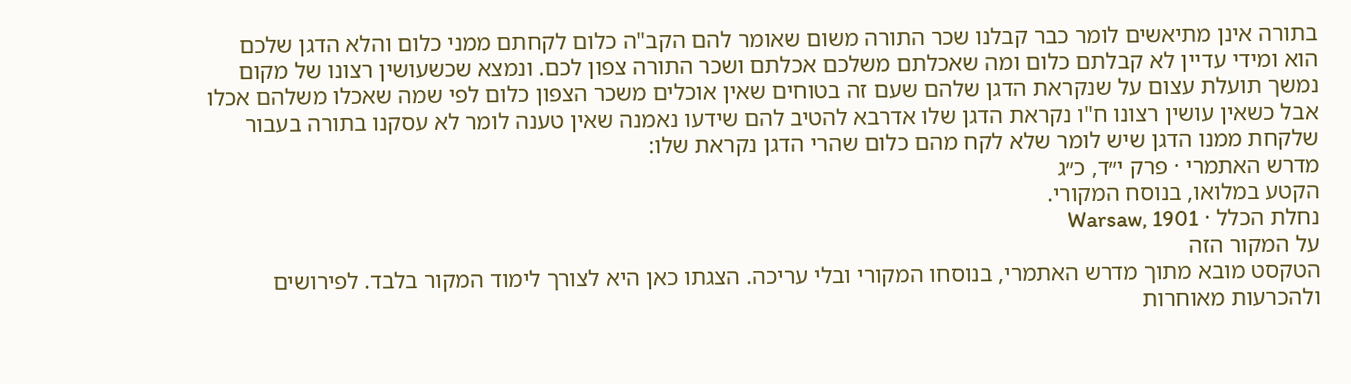בתורה אינן מתיאשים לומר כבר קבלנו שכר התורה משום שאומר להם הקב"ה כלום לקחתם ממני כלום והלא הדגן שלכם הוא ומידי עדיין לא קבלתם כלום ומה שאכלתם משלכם אכלתם ושכר התורה צפון לכם. ונמצא שכשעושין רצונו של מקום נמשך תועלת עצום על שנקראת הדגן שלהם שעם זה בטוחים שאין אוכלים משכר הצפון כלום לפי שמה שאכלו משלהם אכלו אבל כשאין עושין רצונו ח"ו נקראת הדגן שלו אדרבא להטיב להם שידעו נאמנה שאין טענה לומר לא עסקנו בתורה בעבור שלקחת ממנו הדגן שיש לומר שלא לקח מהם כלום שהרי הדגן נקראת שלו:
מדרש האתמרי · פרק י״ד, כ״ג
הקטע במלואו, בנוסח המקורי.
נחלת הכלל · Warsaw, 1901
על המקור הזה
הטקסט מובא מתוך מדרש האתמרי, בנוסחו המקורי ובלי עריכה. הצגתו כאן היא לצורך לימוד המקור בלבד. לפירושים ולהכרעות מאוחרות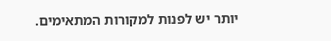יותר יש לפנות למקורות המתאימים.